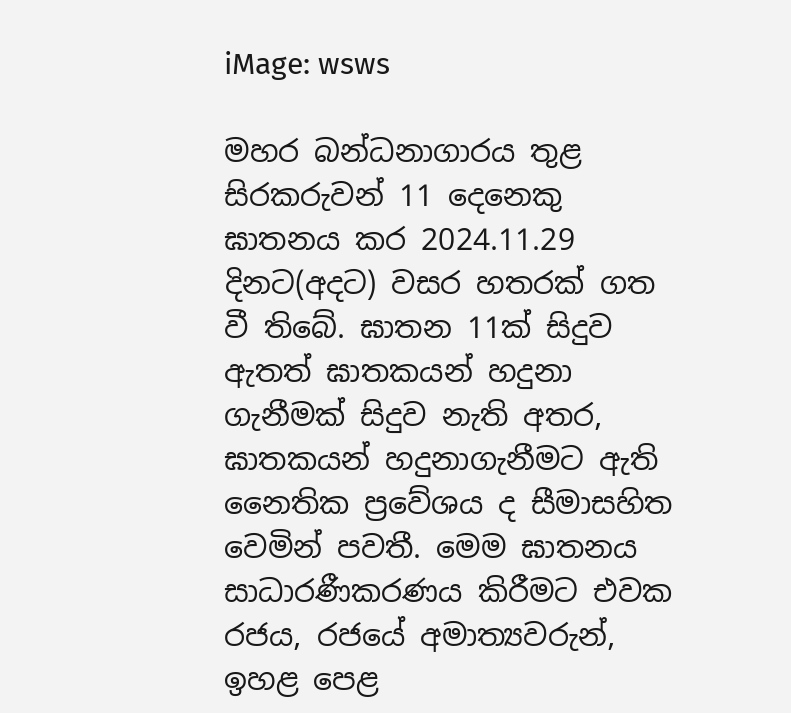iMage: wsws

මහර බන්ධනාගාරය තුළ සිරකරුවන් 11 දෙනෙකු ඝාතනය කර 2024.11.29 දිනට(අදට) වසර හතරක් ගත වී තිබේ. ඝාතන 11ක් සිදුව ඇතත් ඝාතකයන් හදුනා ගැනීමක් සිදුව නැති අතර, ඝාතකයන් හදුනාගැනීමට ඇති නෛතික ප්‍රවේශය ද සීමාසහිත වෙමින් පවතී. මෙම ඝාතනය සාධාරණීකරණය කිරීමට එවක රජය, රජයේ අමාත්‍යවරුන්, ඉහළ පෙළ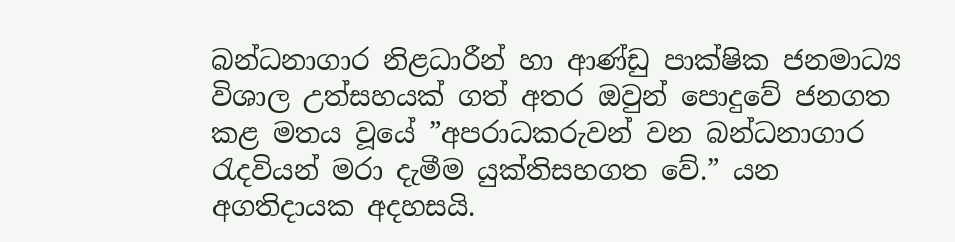බන්ධනාගාර නිළධාරීන් හා ආණ්ඩු පාක්ෂික ජනමාධ්‍ය විශාල උත්සහයක් ගත් අතර ඔවුන් පොදුවේ ජනගත කළ මතය වූයේ ”අපරාධකරුවන් වන බන්ධනාගාර රැදවියන් මරා දැමීම යුක්තිසහගත වේ.” යන අගතිදායක අදහසයි.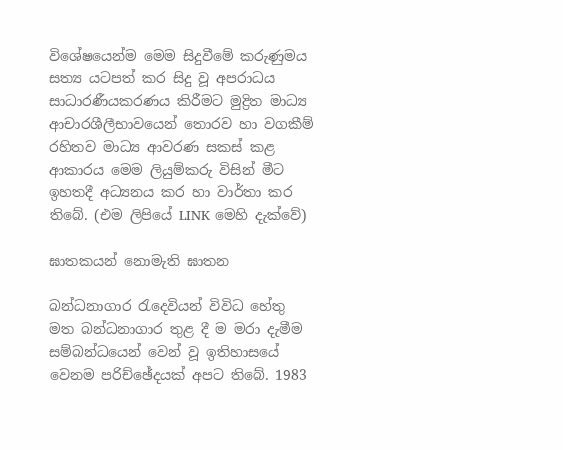විශේෂයෙන්ම මෙම සිදුවීමේ කරුණුමය සත්‍ය යටපත් කර සිදු වූ අපරාධය සාධාරණීයකරණය කිරීමට මුද්‍රිත මාධ්‍ය ආචාරශීලීභාවයෙන් තොරව හා වගකීම් රහිතව මාධ්‍ය ආවරණ සකස් කළ ආකාරය මෙම ලියුම්කරු විසින් මීට ඉහතදී අධ්‍යනය කර හා වාර්තා කර තිබේ. (එම ලිපියේ LINK මෙහි දැක්වේ)

ඝාතකයන් නොමැති ඝාතන

බන්ධනාගාර රැදෙවියන් විවිධ හේතු මත බන්ධනාගාර තුළ දී ම මරා දැමීම සම්බන්ධයෙන් වෙන් වූ ඉතිහාසයේ වෙනම පරිච්ඡේදයක් අපට තිබේ. 1983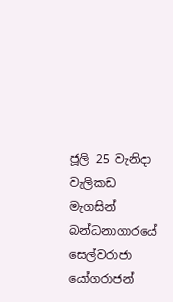ජූලි 25 වැනිදා වැලිකඩ මැගසින් බන්ධනාගාරයේ සෙල්වරාජා යෝගරාජන්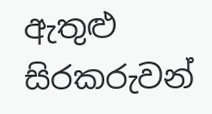ඇතුළු සිරකරුවන්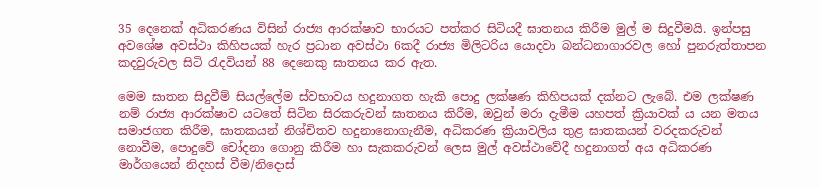35 දෙනෙක් අධිකරණය විසින් රාජ්‍ය ආරක්ෂාව භාරයට පත්කර සිටියදී ඝාතනය කිරීම මුල් ම සිදුවීමයි. ඉන්පසු අවශේෂ අවස්ථා කිහිපයක් හැර ප්‍රධාන අවස්ථා 6කදී රාජ්‍ය මිලිටරිය යොදවා බන්ධනාගාරවල හෝ පුනරුත්තාපන කදවුරුවල සිටි රැදවියන් 88 දෙනෙකු ඝාතනය කර ඇත.

මෙම ඝාතන සිදුවීම් සියල්ලේම ස්වභාවය හදුනාගත හැකි පොදු ලක්ෂණ කිහිපයක් දක්නට ලැබේ. එම ලක්ෂණ නම් රාජ්‍ය ආරක්ෂාව යටතේ සිටින සිරකරුවන් ඝාතනය කිරීම, ඔවුන් මරා දැමීම යහපත් ක්‍රියාවක් ය යන මතය සමාජගත කිරීම, ඝාතකයන් නිශ්චිතව හදුනානොගැනීම, අධිකරණ ක්‍රියාවලිය තුළ ඝාතකයන් වරදකරුවන් නොවීම, පොදුවේ චෝදනා ගොනු කිරීම හා සැකකරුවන් ලෙස මුල් අවස්ථාවේදී හදුනාගත් අය අධිකරණ මාර්ගයෙන් නිදහස් වීම/නිදොස්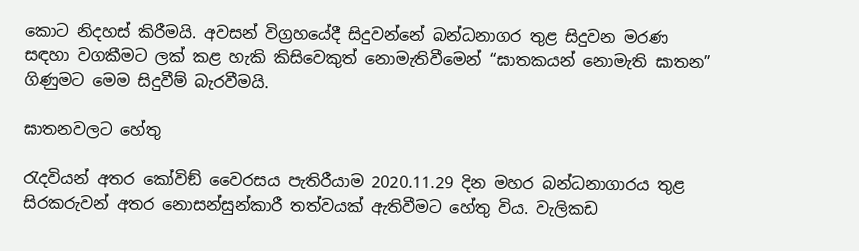කොට නිදහස් කිරීමයි. අවසන් විග්‍රහයේදී සිදුවන්නේ බන්ධනාගර තුළ සිදුවන මරණ සඳහා වගකීමට ලක් කළ හැකි කිසිවෙකුත් නොමැතිවීමෙන් “ඝාතකයන් නොමැති ඝාතන” ගිණුමට මෙම සිදුවීම් බැරවීමයි.

ඝාතනවලට හේතු

රැදවියන් අතර කෝවිඞ් වෛරසය පැතිරීයාම 2020.11.29 දින මහර බන්ධනාගාරය තුළ සිරකරුවන් අතර නොසන්සුන්කාරී තත්වයක් ඇතිවීමට හේතු විය. වැලිකඩ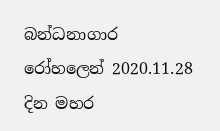බන්ධනාගාර රෝහලෙන් 2020.11.28 දින මහර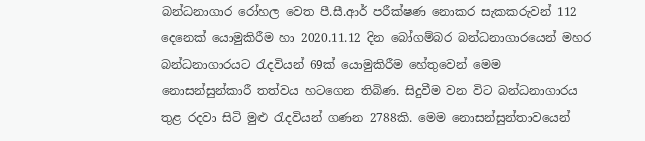බන්ධනාගාර රෝහල වෙත පී.සී.ආර් පරීක්ෂණ නොකර සැකකරුවන් 112 දෙනෙක් යොමුකිරීම හා 2020.11.12 දින බෝගම්බර බන්ධනාගාරයෙන් මහර බන්ධනාගාරයට රැදවියන් 69ක් යොමුකිරීම හේතුවෙන් මෙම නොසන්සුන්කාරී තත්වය හටගෙන තිබිණ. සිදුවීම වන විට බන්ධනාගාරය තුළ රදවා සිටි මුළු රැදවියන් ගණන 2788කි. මෙම නොසන්සුන්තාවයෙන්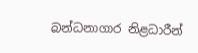බන්ධනාගාර නිළධාරීන්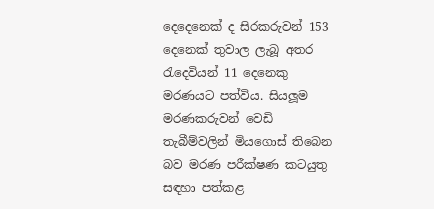දෙදෙනෙක් ද සිරකරුවන් 153 දෙනෙක් තුවාල ලැබූ අතර රැදෙවියන් 11 දෙනෙකු මරණයට පත්විය. සියලූම මරණකරුවන් වෙඩි තැබීම්වලින් මියගොස් තිබෙන බව මරණ පරීක්ෂණ කටයුතු සඳහා පත්කළ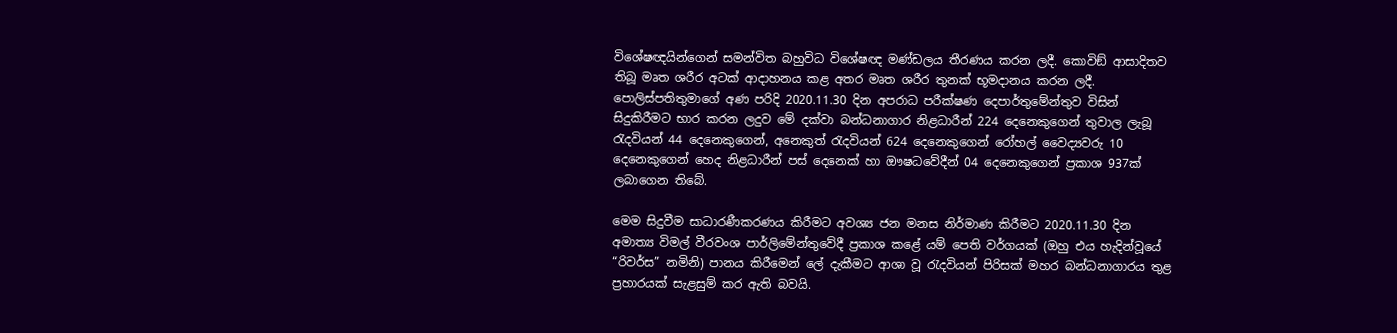විශේෂඥයින්ගෙන් සමන්විත බහුවිධ විශේෂඥ මණ්ඩලය තීරණය කරන ලදී. කොවිඞ් ආසාදිතව තිබූ මෘත ශරීර අටක් ආදාහනය කළ අතර මෘත ශරීර තුනක් භූමදානය කරන ලදී. පොලිස්පතිතුමාගේ අණ පරිදි 2020.11.30 දින අපරාධ පරීක්ෂණ දෙපාර්තුමේන්තුව විසින් සිදුකිරීමට භාර කරන ලදුව මේ දක්වා බන්ධනාගාර නිළධාරීන් 224 දෙනෙකුගෙන් තුවාල ලැබූ රැදවියන් 44 දෙනෙකුගෙන්, අනෙකුත් රැදවියන් 624 දෙනෙකුගෙන් රෝහල් වෛද්‍යවරු 10 දෙනෙකුගෙන් හෙද නිළධාරීන් පස් දෙනෙක් හා ඖෂධවේදීන් 04 දෙනෙකුගෙන් ප්‍රකාශ 937ක් ලබාගෙන තිබේ.

මෙම සිදුවීම සාධාරණීකරණය කිරීමට අවශ්‍ය ජන මනස නිර්මාණ කිරීමට 2020.11.30 දින අමාත්‍ය විමල් වීරවංශ පාර්ලිමේන්තුවේදී ප්‍රකාශ කළේ යම් පෙති වර්ගයක් (ඔහු එය හැදින්වූයේ “රිවර්ස” නමිනි) පානය කිරීමෙන් ලේ දැකීමට ආශා වූ රැදවියන් පිරිසක් මහර බන්ධනාගාරය තුළ ප්‍රහාරයක් සැළසුම් කර ඇති බවයි.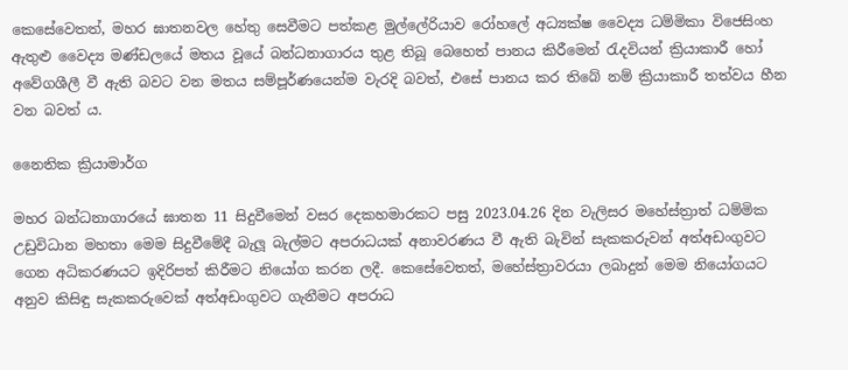කෙසේවෙතත්, මහර ඝාතනවල හේතු සෙවීමට පත්කළ මුල්ලේරියාව රෝහලේ අධ්‍යක්ෂ වෛද්‍ය ධම්මිකා විජෙසිංහ ඇතුළු වෛද්‍ය මණ්ඩලයේ මතය වූයේ බන්ධනාගාරය තුළ තිබූ බෙහෙත් පානය කිරීමෙන් රැදවියන් ක්‍රියාකාරී හෝ අවේගශීලී වී ඇති බවට වන මතය සම්පූර්ණයෙන්ම වැරදි බවත්, එසේ පානය කර තිබේ නම් ක්‍රියාකාරී තත්වය හීන වන බවත් ය.

නෛතික ක්‍රියාමාර්ග

මහර බන්ධනාගාරයේ ඝාතන 11 සිදුවීමෙන් වසර දෙකහමාරකට පසු 2023.04.26 දින වැලිසර මහේස්ත්‍රාත් ධම්මික උඩුවිධාන මහතා මෙම සිදුවීමේදී බැලූ බැල්මට අපරාධයක් අනාවරණය වී ඇති බැවින් සැකකරුවන් අත්අඩංගුවට ගෙන අධිකරණයට ඉදිරිපත් කිරීමට නියෝග කරන ලදී. කෙසේවෙතත්, මහේස්ත්‍රාවරයා ලබාදුන් මෙම නියෝගයට අනුව කිසිඳු සැකකරුවෙක් අත්අඩංගුවට ගැනීමට අපරාධ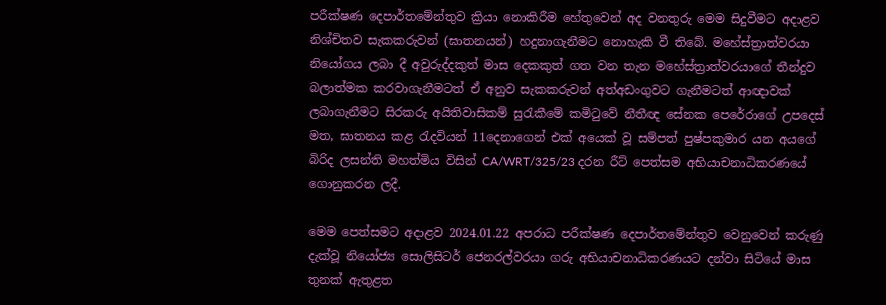පරීක්ෂණ දෙපාර්තමේන්තුව ක්‍රියා නොකිරීම හේතුවෙන් අද වනතුරු මෙම සිදුවීමට අදාළව නිශ්චිතව සැකකරුවන් (ඝාතනයන්) හදුනාගැනීමට නොහැකි වී තිබේ. මහේස්ත්‍රාත්වරයා නියෝගය ලබා දී අවුරුද්දකුත් මාස දෙකකුත් ගත වන තැන මහේස්ත්‍රාත්වරයාගේ තීන්දුව බලාත්මක කරවාගැනීමටත් ඒ අනුව සැකකරුවන් අත්අඩංගුවට ගැනීමටත් ආඥාවක් ලබාගැනීමට සිරකරු අයිතිවාසිකම් සුරැකීමේ කමිටුවේ නීතීඥ සේනක පෙරේරාගේ උපදෙස් මත, ඝාතනය කළ රැදවියන් 11දෙනාගෙන් එක් අයෙක් වූ සම්පත් පුෂ්පකුමාර යන අයගේ බිරිද ලසන්ති මහත්මිය විසින් CA/WRT/325/23 දරන රීට් පෙත්සම අභියාචනාධිකරණයේ ගොනුකරන ලදී.

මෙම පෙත්සමට අදාළව 2024.01.22 අපරාධ පරීක්ෂණ දෙපාර්තමේන්තුව වෙනුවෙන් කරුණු දැක්වූ නියෝජ්‍ය සොලිසිටර් ජෙනරල්වරයා ගරු අභියාචනාධිකරණයට දන්වා සිටියේ මාස තුනක් ඇතුළත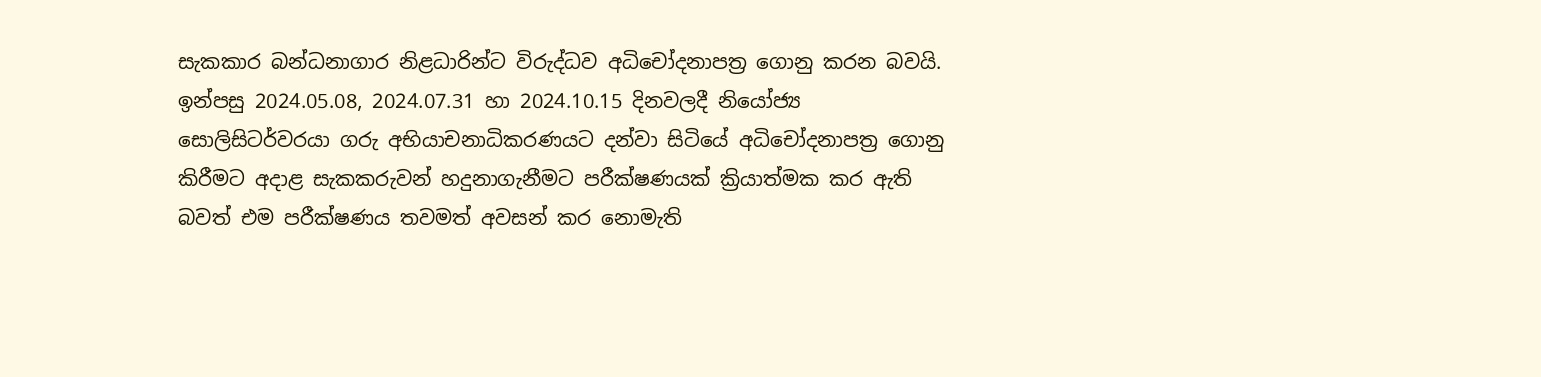සැකකාර බන්ධනාගාර නිළධාරින්ට විරුද්ධව අධිචෝදනාපත්‍ර ගොනු කරන බවයි. ඉන්පසු 2024.05.08, 2024.07.31 හා 2024.10.15 දිනවලදී නියෝජ්‍ය සොලිසිටර්වරයා ගරු අභියාචනාධිකරණයට දන්වා සිටියේ අධිචෝදනාපත්‍ර ගොනු කිරීමට අදාළ සැකකරුවන් හදුනාගැනීමට පරීක්ෂණයක් ක්‍රියාත්මක කර ඇති බවත් එම පරීක්ෂණය තවමත් අවසන් කර නොමැති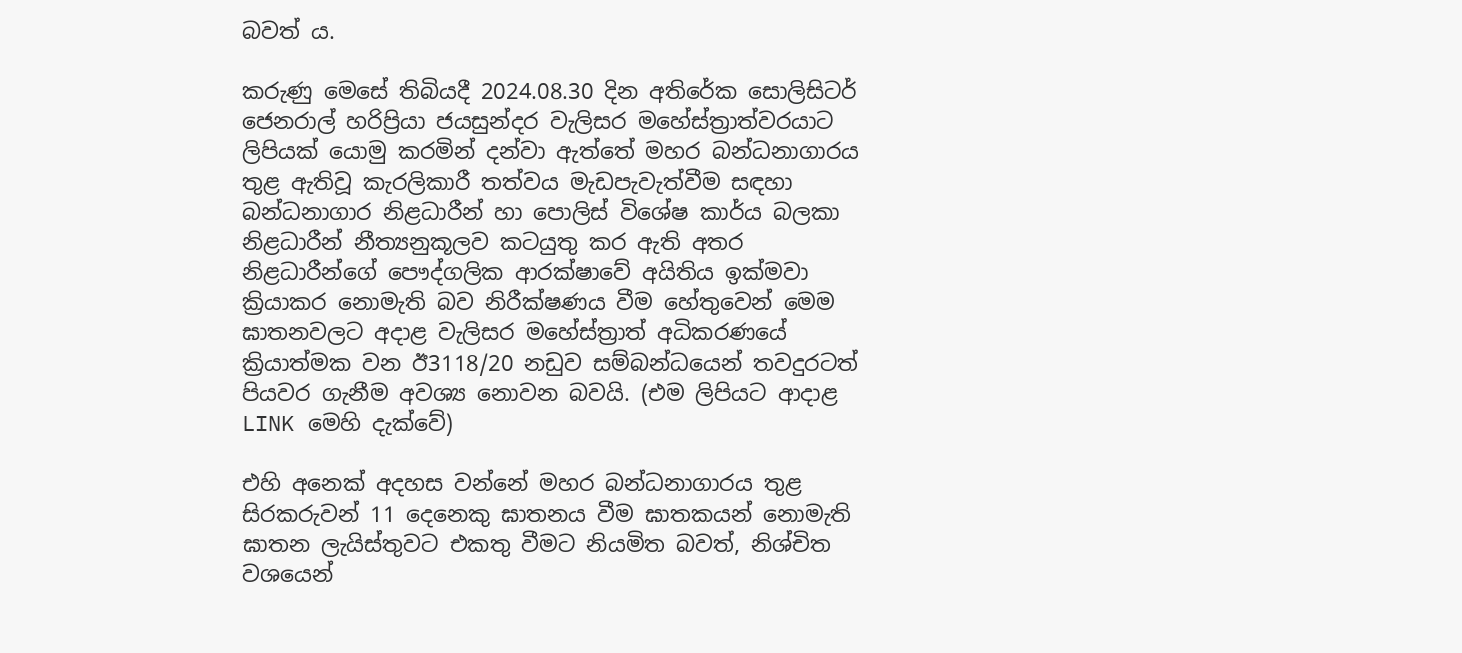බවත් ය.

කරුණු මෙසේ තිබියදී 2024.08.30 දින අතිරේක සොලිසිටර් ජෙනරාල් හරිප්‍රියා ජයසුන්දර වැලිසර මහේස්ත්‍රාත්වරයාට ලිපියක් යොමු කරමින් දන්වා ඇත්තේ මහර බන්ධනාගාරය තුළ ඇතිවූ කැරලිකාරී තත්වය මැඩපැවැත්වීම සඳහා බන්ධනාගාර නිළධාරීන් හා පොලිස් විශේෂ කාර්ය බලකා නිළධාරීන් නීත්‍යනුකූලව කටයුතු කර ඇති අතර නිළධාරීන්ගේ පෞද්ගලික ආරක්ෂාවේ අයිතිය ඉක්මවා ක්‍රියාකර නොමැති බව නිරීක්ෂණය වීම හේතුවෙන් මෙම ඝාතනවලට අදාළ වැලිසර මහේස්ත්‍රාත් අධිකරණයේ ක්‍රියාත්මක වන ඊ3118/20 නඩුව සම්බන්ධයෙන් තවදුරටත් පියවර ගැනීම අවශ්‍ය නොවන බවයි. (එම ලිපියට ආදාළ LINK මෙහි දැක්වේ)

එහි අනෙක් අදහස වන්නේ මහර බන්ධනාගාරය තුළ සිරකරුවන් 11 දෙනෙකු ඝාතනය වීම ඝාතකයන් නොමැති ඝාතන ලැයිස්තුවට එකතු වීමට නියමිත බවත්, නිශ්චිත වශයෙන්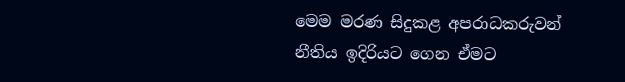මෙම මරණ සිදුකළ අපරාධකරුවන් නීතිය ඉදිරියට ගෙන ඒමට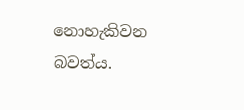නොහැකිවන බවත්ය.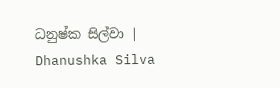ධනුෂ්ක සිල්වා | Dhanushka Silva